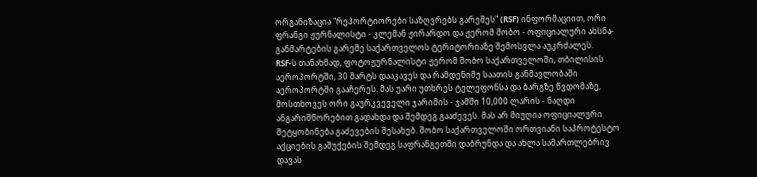ორგანიზაცია "რეპორტიორები საზღვრებს გარეშეს" (RSF) ინფორმაციით, ორი ფრანგი ჟურნალისტი - კლემან ჟირარდო და ჟერომ შობო - ოფიციალური ახსნა-განმარტების გარეშე საქართველოს ტერიტორიაზე შემოსვლა აუკრძალეს.
RSF-ს თანახმად, ფოტოჟურნალისტი ჟერომ შობო საქართველოში, თბილისის აეროპორტში, 30 მარტს დააკავეს და რამდენიმე საათის განმავლობაში აეროპორტში გააჩერეს. მას უარი უთხრეს ტელეფონსა და ბარგზე წვდომაზე, მოსთხოვეს ორი გაურკვეველი ჯარიმის - ჯამში 10,000 ლარის - ნაღდი ანგარიშწორებით გადახდა და შემდეგ გააძევეს. მას არ მიუღია ოფიციალური შეტყობინება გაძევების შესახებ. შობო საქართველოში ორთვიანი საპროტესტო აქციების გაშუქების შემდეგ საფრანგეთში დაბრუნდა და ახლა სამართლებრივ დავას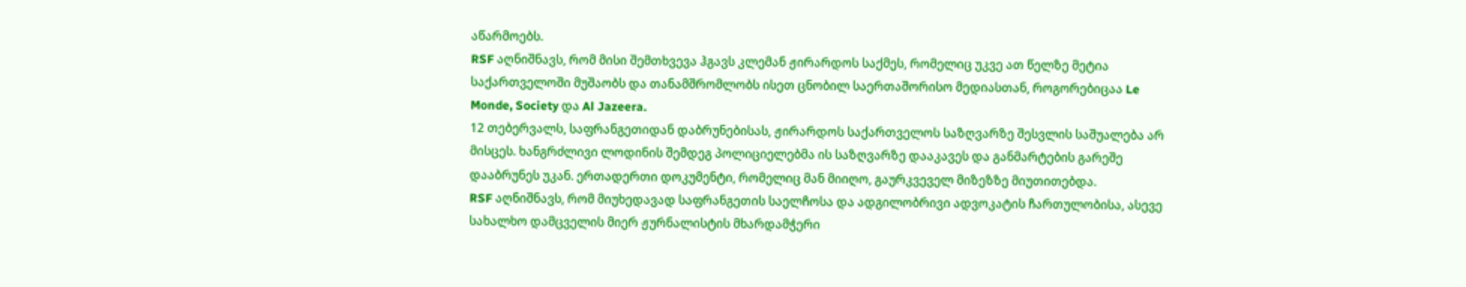აწარმოებს.
RSF აღნიშნავს, რომ მისი შემთხვევა ჰგავს კლემან ჟირარდოს საქმეს, რომელიც უკვე ათ წელზე მეტია საქართველოში მუშაობს და თანამშრომლობს ისეთ ცნობილ საერთაშორისო მედიასთან, როგორებიცაა Le Monde, Society და Al Jazeera.
12 თებერვალს, საფრანგეთიდან დაბრუნებისას, ჟირარდოს საქართველოს საზღვარზე შესვლის საშუალება არ მისცეს. ხანგრძლივი ლოდინის შემდეგ პოლიციელებმა ის საზღვარზე დააკავეს და განმარტების გარეშე დააბრუნეს უკან. ერთადერთი დოკუმენტი, რომელიც მან მიიღო, გაურკვეველ მიზეზზე მიუთითებდა.
RSF აღნიშნავს, რომ მიუხედავად საფრანგეთის საელჩოსა და ადგილობრივი ადვოკატის ჩართულობისა, ასევე სახალხო დამცველის მიერ ჟურნალისტის მხარდამჭერი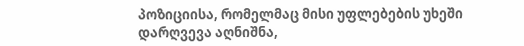პოზიციისა, რომელმაც მისი უფლებების უხეში დარღვევა აღნიშნა,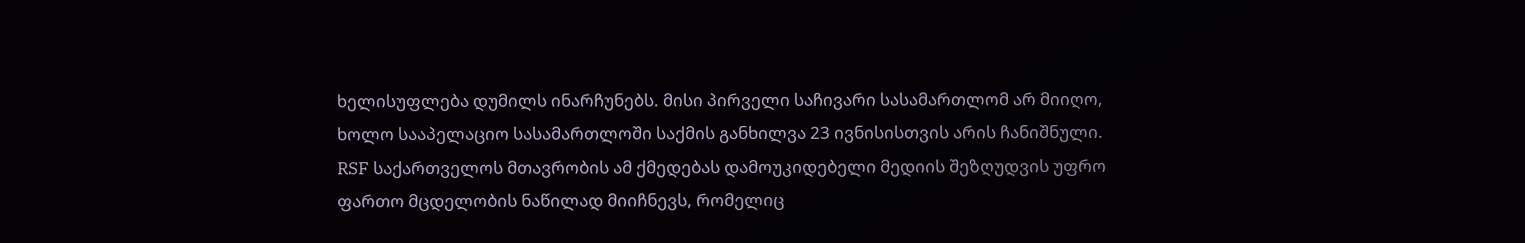ხელისუფლება დუმილს ინარჩუნებს. მისი პირველი საჩივარი სასამართლომ არ მიიღო, ხოლო სააპელაციო სასამართლოში საქმის განხილვა 23 ივნისისთვის არის ჩანიშნული.
RSF საქართველოს მთავრობის ამ ქმედებას დამოუკიდებელი მედიის შეზღუდვის უფრო ფართო მცდელობის ნაწილად მიიჩნევს, რომელიც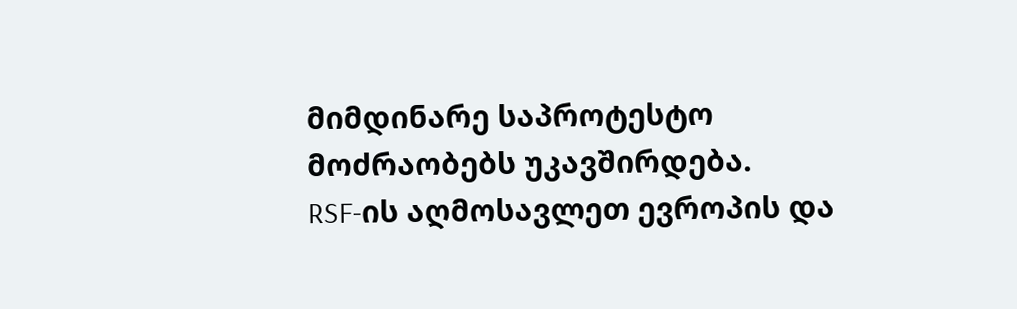მიმდინარე საპროტესტო მოძრაობებს უკავშირდება.
RSF-ის აღმოსავლეთ ევროპის და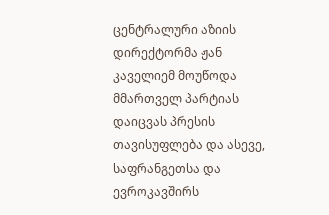ცენტრალური აზიის დირექტორმა ჟან კაველიემ მოუწოდა მმართველ პარტიას დაიცვას პრესის თავისუფლება და ასევე, საფრანგეთსა და ევროკავშირს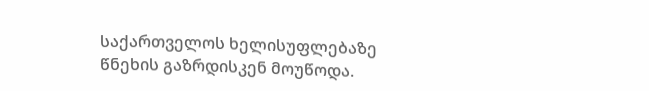საქართველოს ხელისუფლებაზე წნეხის გაზრდისკენ მოუწოდა.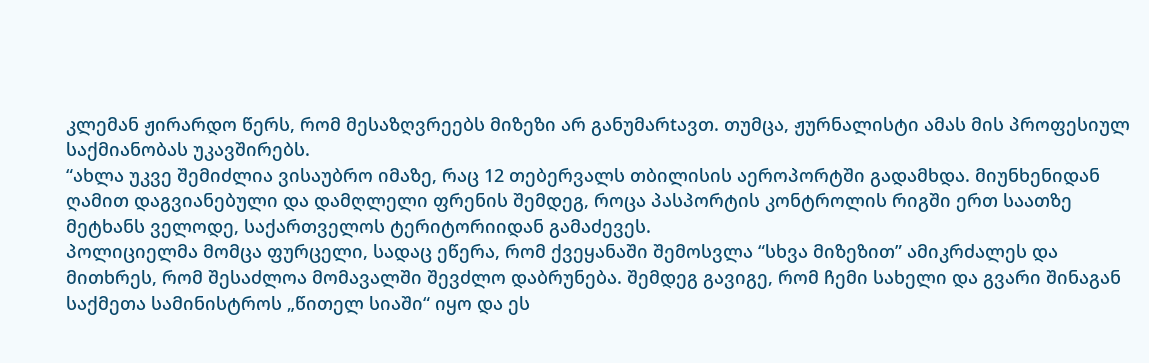კლემან ჟირარდო წერს, რომ მესაზღვრეებს მიზეზი არ განუმარtავთ. თუმცა, ჟურნალისტი ამას მის პროფესიულ საქმიანობას უკავშირებს.
“ახლა უკვე შემიძლია ვისაუბრო იმაზე, რაც 12 თებერვალს თბილისის აეროპორტში გადამხდა. მიუნხენიდან ღამით დაგვიანებული და დამღლელი ფრენის შემდეგ, როცა პასპორტის კონტროლის რიგში ერთ საათზე მეტხანს ველოდე, საქართველოს ტერიტორიიდან გამაძევეს.
პოლიციელმა მომცა ფურცელი, სადაც ეწერა, რომ ქვეყანაში შემოსვლა “სხვა მიზეზით” ამიკრძალეს და მითხრეს, რომ შესაძლოა მომავალში შევძლო დაბრუნება. შემდეგ გავიგე, რომ ჩემი სახელი და გვარი შინაგან საქმეთა სამინისტროს „წითელ სიაში“ იყო და ეს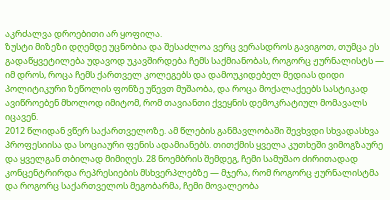აკრძალვა დროებითი არ ყოფილა.
ზუსტი მიზეზი დღემდე უცნობია და შესაძლოა ვერც ვერასდროს გავიგოთ, თუმცა ეს გადაწყვეტილება უდავოდ უკავშირდება ჩემს საქმიანობას, როგორც ჟურნალისტს — იმ დროს, როცა ჩემს ქართველ კოლეგებს და დამოუკიდებელ მედიას დიდი პოლიტიკური ზეწოლის ფონზე უწევთ მუშაობა, და როცა მოქალაქეებს სასტიკად ავიწროებენ მხოლოდ იმიტომ, რომ თავიანთი ქვეყნის დემოკრატიულ მომავალს იცავენ.
2012 წლიდან ვწერ საქართველოზე. ამ წლების განმავლობაში შევხვდი სხვადასხვა პროფესიისა და სოციაური ფენის ადამიანებს. თითქმის ყველა კუთხეში ვიმოგზაურე და ყველგან თბილად მიმიღეს. 28 ნოემბრის შემდეგ, ჩემი სამუშაო ძირითადად კონცენტრირდა რეპრესიების მსხვერპლებზე — მჯერა, რომ როგორც ჟურნალისტმა და როგორც საქართველოს მეგობარმა, ჩემი მოვალეობა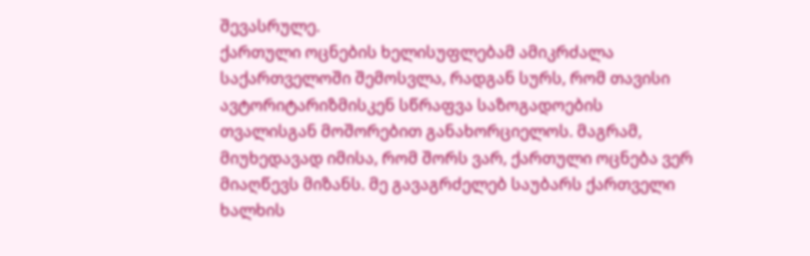შევასრულე.
ქართული ოცნების ხელისუფლებამ ამიკრძალა საქართველოში შემოსვლა, რადგან სურს, რომ თავისი ავტორიტარიზმისკენ სწრაფვა საზოგადოების თვალისგან მოშორებით განახორციელოს. მაგრამ, მიუხედავად იმისა, რომ შორს ვარ, ქართული ოცნება ვერ მიაღწევს მიზანს. მე გავაგრძელებ საუბარს ქართველი ხალხის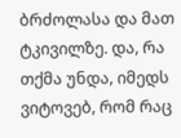ბრძოლასა და მათ ტკივილზე. და, რა თქმა უნდა, იმედს ვიტოვებ, რომ რაც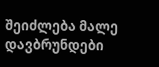შეიძლება მალე დავბრუნდები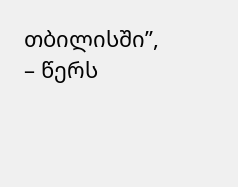თბილისში”, – წერს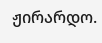ჟირარდო.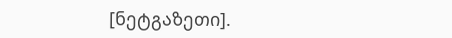[ნეტგაზეთი].